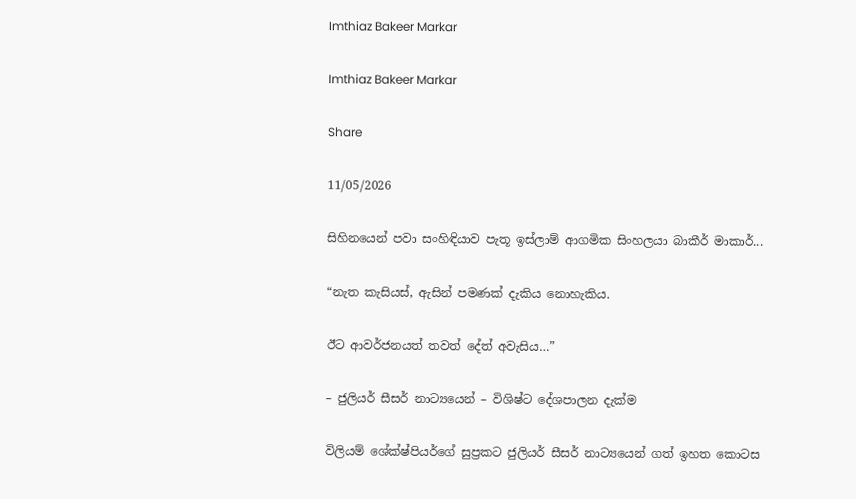Imthiaz Bakeer Markar

Imthiaz Bakeer Markar

Share

11/05/2026

සිහිනයෙන් පවා සංහිඳියාව පැතූ ඉස්ලාම් ආගමික සිංහලයා බාකීර් මාකාර්...

“නැත කැසියස්, ඇසින් පමණක් දැකිය නොහැකිය.

ඊට ආවර්ජනයත් තවත් දේත් අවැසිය…”

– ජුලියර් සීසර් නාට්‍යයෙන් – විශිෂ්ට දේශපාලන දැක්ම

විලියම් ශේක්ෂ්පියර්ගේ සුප්‍රකට ජුලියර් සීසර් නාට්‍යයෙන් ගත් ඉහත කොටස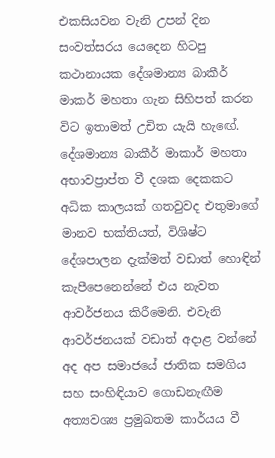එකසියවන වැනි උපන් දින සංවත්සරය යෙදෙන හිටපු කථානායක දේශමාන්‍ය බාකීර් මාකර් මහතා ගැන සිහිපත් කරන විට ඉතාමත් උචිත යැයි හැඟේ. දේශමාන්‍ය බාකීර් මාකාර් මහතා අභාවප්‍රාප්ත වී දශක දෙකකට අධික කාලයක් ගතවුවද එතුමාගේ මානව භක්තියත්, විශිෂ්ට දේශපාලන දැක්මත් වඩාත් හොඳින් කැපීපෙනෙන්නේ එය නැවත ආවර්ජනය කිරීමෙනි. එවැනි ආවර්ජනයක් වඩාත් අදාළ වන්නේ අද අප සමාජයේ ජාතික සමගිය සහ සංහිඳියාව ගොඩනැඟීම අත්‍යවශ්‍ය ප්‍ර‍මුඛතම කාර්යය වී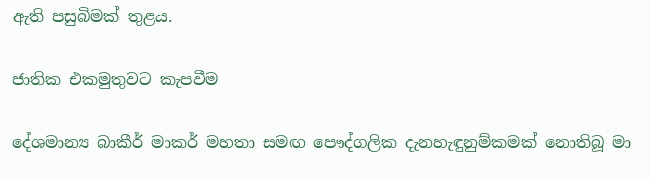ඇති පසුබිමක් තුළය.

ජාතික එකමුතුවට කැපවීම

දේශමාන්‍ය බාකීර් මාකර් මහතා සමඟ පෞද්ගලික දැනහැඳුනුම්කමක් නොතිබූ මා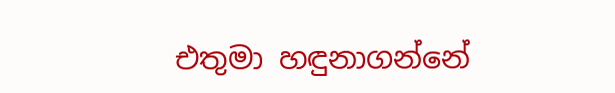එතුමා හඳුනාගන්නේ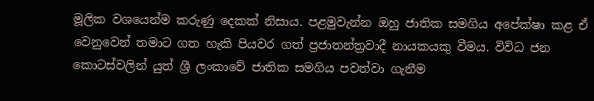මූලික වශයෙන්ම කරුණු දෙකක් නිසාය. පළමුවැන්න ඔහු ජාතික සමගිය අපේක්ෂා කළ ඒ වෙනුවෙන් තමාට ගත හැකි පියවර ගත් ප්‍රජාතන්ත්‍රවාදී නායකයකු වීමය. විවිධ ජන කොටස්වලින් යුත් ශ්‍රී ලංකාවේ ජාතික සමගිය පවත්වා ගැනීම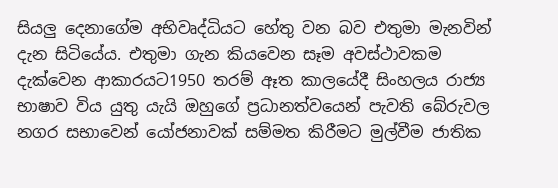සියලු දෙනාගේම අභිවෘද්ධියට හේතු වන බව එතුමා මැනවින් දැන සිටියේය. එතුමා ගැන කියවෙන සෑම අවස්ථාවකම දැක්වෙන ආකාරයට1950 තරම් ඈත කාලයේදී සිංහලය රාජ්‍ය භාෂාව විය යුතු යැයි ඔහුගේ ප්‍රධානත්වයෙන් පැවති බේරුවල නගර සභාවෙන් යෝජනාවක් සම්මත කිරීමට මුල්වීම ජාතික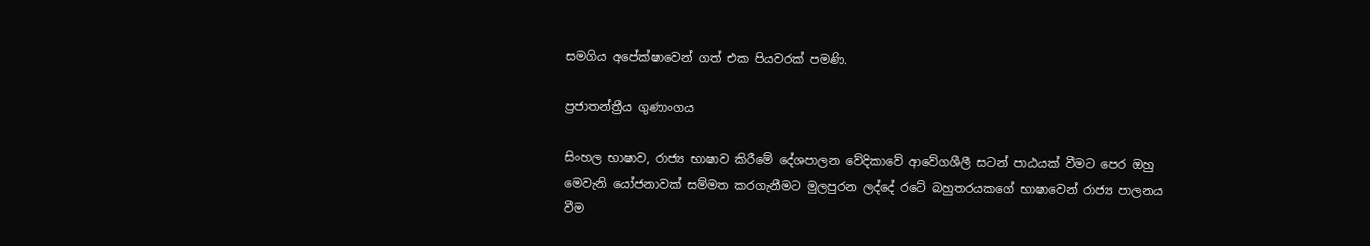සමගිය අපේක්ෂාවෙන් ගත් එක පියවරක් පමණි.

ප්‍ර‍ජාතන්ත්‍රීය ගුණාංගය

සිංහල භාෂාව, රාජ්‍ය භාෂාව කිරීමේ දේශපාලන වේදිකාවේ ආවේගශීලී සටන් පාඨයක් වීමට පෙර ඔහු මෙවැනි යෝජනාවක් සම්මත කරගැනීමට මුලපුරන ලද්දේ රටේ බහුතරයකගේ භාෂාවෙන් රාජ්‍ය පාලනය වීම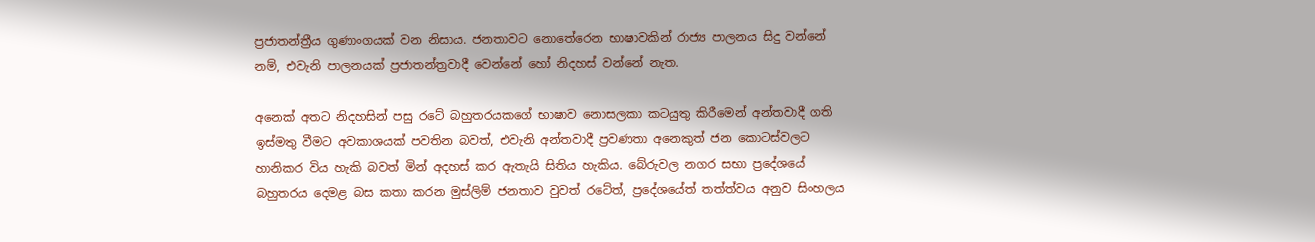ප්‍රජාතන්ත්‍රීය ගුණාංගයක් වන නිසාය. ජනතාවට නොතේරෙන භාෂාවකින් රාජ්‍ය පාලනය සිදු වන්නේ නම්, එවැනි පාලනයක් ප්‍රජාතන්ත්‍රවාදී වෙන්නේ හෝ නිදහස් වන්නේ නැත.

අනෙක් අතට නිදහසින් පසු රටේ බහුතරයකගේ භාෂාව නොසලකා කටයුතු කිරීමෙන් අන්තවාදී ගති ඉස්මතු වීමට අවකාශයක් පවතින බවත්, එවැනි අන්තවාදී ප්‍රවණතා අනෙකුත් ජන කොටස්වලට හානිකර විය හැකි බවත් මින් අදහස් කර ඇතැයි සිතිය හැකිය. බේරුවල නගර සභා ප්‍රදේශයේ බහුතරය දෙමළ බස කතා කරන මුස්ලිම් ජනතාව වුවත් රටේත්, ප්‍රදේශයේත් තත්ත්වය අනුව සිංහලය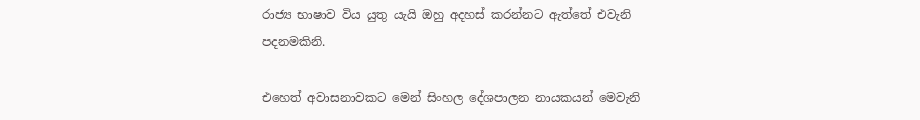රාජ්‍ය භාෂාව විය යුතු යැයි ඔහු අදහස් කරන්නට ඇත්තේ එවැනි පදනමකිනි.

එහෙත් අවාසනාවකට මෙන් සිංහල දේශපාලන නායකයන් මෙවැනි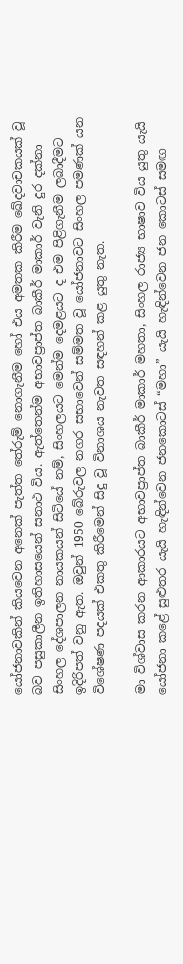යෝජනාවකින් කියවෙන අනෙක් පැත්ත තේරුම් නොගැනීම හෝ එය අමතක කිරීම ඛේදවාචකයක් වූ බව පසුකාලීන ඉතිහාසයෙන් සනාථ විය. ඇත්තෙන්ම අභාවප්‍රාප්ත බාකීර් මාකාර් වැනි දුර දක්නා සිංහල දේශපාලන නායකයන් සිටියේ නම්, සිංහලයට මෙන්ම දෙමළයට ද එම පිළිගැනීම ලබාදීමට ඉදිරිපත් වනු ඇත. ඔවුන් 1950 බේරුවල නගර සභාවෙන් සම්මත වූ යෝජනාවට සිංහල පමණක් යන විශේෂණ පදයක් එකතු කිරීමෙන් සිදු වූ විනාශය නැවත සඳහන් කළ යුතු නැත.

මා විශ්වාස කරන ආකාරයට අභාවප්‍රාප්ත බාකීර් මාකාර් මහතා, සිංහල රාජ්‍ය භාෂාව විය යුතු යැයි යෝජනා කළේ සුළුතර යැයි හැඳින්වෙන ජනකොටස් “මහ‍ා” යැයි හැඳින්වෙන ජන කොටස් සමඟ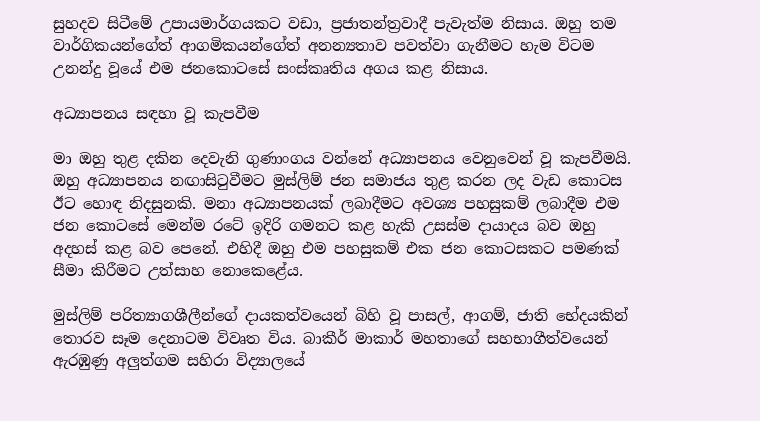සුහදව සිටීමේ උපායමාර්ගයකට වඩා, ප්‍රජාතන්ත්‍රවාදී පැවැත්ම නිසාය. ඔහු තම වාර්ගිකයන්ගේත් ආගමිකයන්ගේත් අනන්‍යතාව පවත්වා ගැනීමට හැම විටම උනන්දු වූයේ එම ජනකොටසේ සංස්කෘතිය අගය කළ නිසාය.

අධ්‍යාපනය සඳහා වූ කැපවීම

මා ඔහු තුළ දකින දෙවැනි ගුණාංගය වන්නේ අධ්‍යාපනය වෙනුවෙන් වූ කැපවීමයි. ඔහු අධ්‍යාපනය නඟාසිටුවීමට මුස්ලිම් ජන සමාජය තුළ කරන ලද වැඩ කොටස ඊට හොඳ නිදසුනකි. මනා අධ්‍යාපනයක් ලබාදීමට අවශ්‍ය පහසුකම් ලබාදීම එම ජන කොටසේ මෙන්ම රටේ ඉදිරි ගමනට කළ හැකි උසස්ම දායාදය බව ඔහු අදහස් කළ බව පෙනේ. එහිදී ඔහු එම පහසුකම් එක ජන කොටසකට පමණක් සීමා කිරීමට උත්සාහ නොකෙළේය.

මුස්ලිම් පරිත්‍යාගශීලීන්ගේ දායකත්වයෙන් බිහි වූ පාසල්, ආගම්, ජාති භේදයකින් තොරව සෑම දෙනාටම විවෘත විය. බාකීර් මාකාර් මහතාගේ සහභාගීත්වයෙන් ඇරඹුණු අලුත්ගම සහිරා විද්‍යාලයේ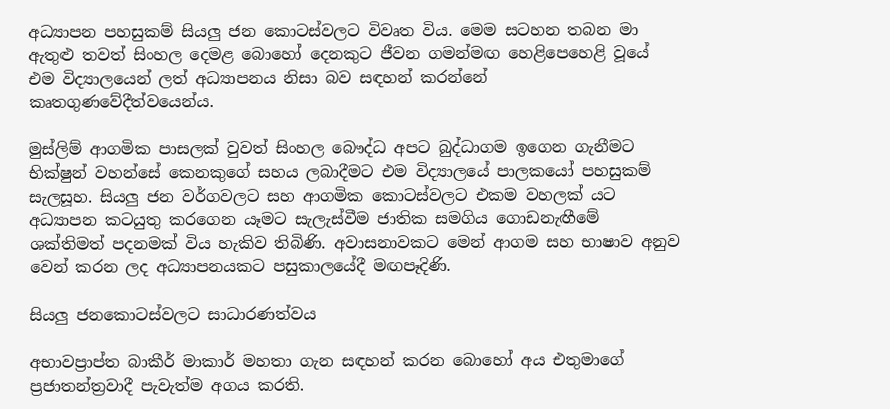අධ්‍යාපන පහසුකම් සියලු ජන කොටස්වලට විවෘත විය. මෙම සටහන තබන මා ඇතුළු තවත් සිංහල දෙමළ බොහෝ දෙනකුට ජීවන ගමන්මඟ හෙළිපෙහෙළි වූයේ එම විද්‍යාලයෙන් ලත් අධ්‍යාපනය නිසා බව සඳහන් කරන්නේ කෘතගුණවේදීත්වයෙන්ය.

මුස්ලිම් ආගමික පාසලක් වුවත් සිංහල බෞද්ධ අපට බුද්ධාගම ඉගෙන ගැනීමට භික්ෂුන් වහන්සේ කෙනකුගේ සහය ලබාදීමට එම විද්‍යාලයේ පාලකයෝ පහසුකම් සැලසූහ. සියලු ජන වර්ගවලට සහ ආගමික කොටස්වලට එකම වහලක් යට අධ්‍යාපන කටයුතු කරගෙන යෑමට සැලැස්වීම ජාතික සමගිය ගොඩනැඟීමේ ශක්තිමත් පදනමක් විය හැකිව තිබිණි. අවාසනාවකට මෙන් ආගම සහ භාෂාව අනුව වෙන් කරන ලද අධ්‍යාපනයකට පසුකාලයේදී මඟපෑදිණි.

සියලු ජනකොටස්වලට සාධාරණත්වය

අභාවප්‍රාප්ත බාකීර් මාකාර් මහතා ගැන සඳහන් කරන බොහෝ අය එතුමාගේ ප්‍රජාතන්ත්‍රවාදී පැවැත්ම අගය කරති.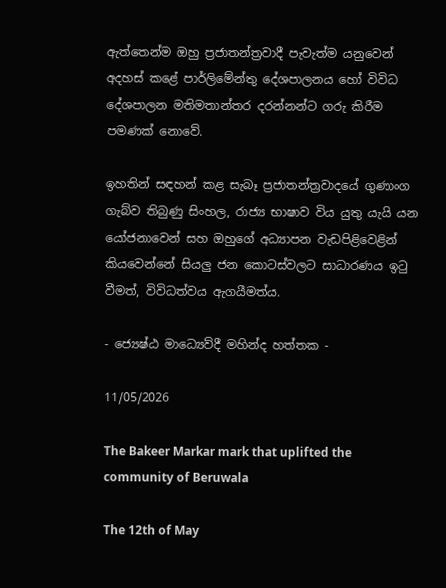ඇත්තෙන්ම ඔහු ප්‍රජාතන්ත්‍රවාදී පැවැත්ම යනුවෙන් අදහස් කළේ පාර්ලිමේන්තු දේශපාලනය හෝ විවිධ දේශපාලන මතිමතාන්තර දරන්නන්ට ගරු කිරීම පමණක් නොවේ.

ඉහතින් සඳහන් කළ සැබෑ ප්‍රජාතන්ත්‍රවාදයේ ගුණාංග ගැබ්ව තිබුණු සිංහල, රාජ්‍ය භාෂාව විය යුතු යැයි යන යෝජනාවෙන් සහ ඔහුගේ අධ්‍යාපන වැඩපිළිවෙළින් කියවෙන්නේ සියලු ජන කොටස්වලට සාධාරණය ඉටු වීමත්, විවිධත්වය ඇගයීමත්ය.

- ජ්‍යෙෂ්ඨ මාධ්‍යෙව්දී මහින්ද හත්තක -

11/05/2026

The Bakeer Markar mark that uplifted the community of Beruwala

The 12th of May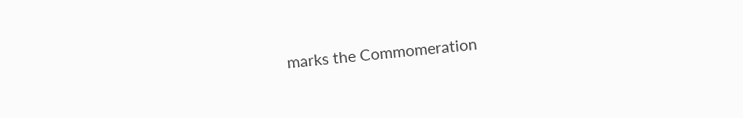marks the Commomeration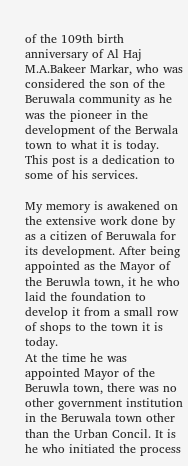of the 109th birth anniversary of Al Haj M.A.Bakeer Markar, who was considered the son of the Beruwala community as he was the pioneer in the development of the Berwala town to what it is today. This post is a dedication to some of his services.

My memory is awakened on the extensive work done by as a citizen of Beruwala for its development. After being appointed as the Mayor of the Beruwla town, it he who laid the foundation to develop it from a small row of shops to the town it is today.
At the time he was appointed Mayor of the Beruwla town, there was no other government institution in the Beruwala town other than the Urban Concil. It is he who initiated the process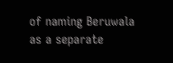of naming Beruwala as a separate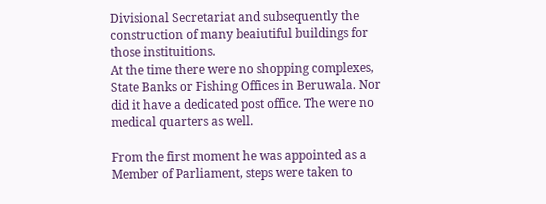Divisional Secretariat and subsequently the construction of many beaiutiful buildings for those instituitions.
At the time there were no shopping complexes, State Banks or Fishing Offices in Beruwala. Nor did it have a dedicated post office. The were no medical quarters as well.

From the first moment he was appointed as a Member of Parliament, steps were taken to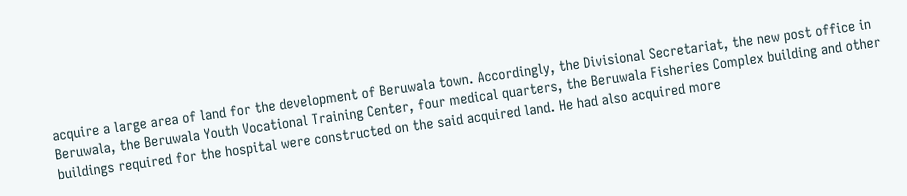acquire a large area of land for the development of Beruwala town. Accordingly, the Divisional Secretariat, the new post office in Beruwala, the Beruwala Youth Vocational Training Center, four medical quarters, the Beruwala Fisheries Complex building and other buildings required for the hospital were constructed on the said acquired land. He had also acquired more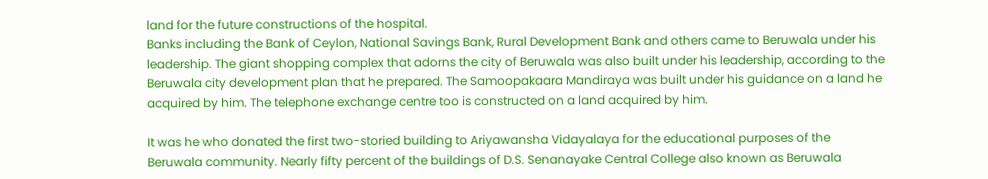land for the future constructions of the hospital.
Banks including the Bank of Ceylon, National Savings Bank, Rural Development Bank and others came to Beruwala under his leadership. The giant shopping complex that adorns the city of Beruwala was also built under his leadership, according to the Beruwala city development plan that he prepared. The Samoopakaara Mandiraya was built under his guidance on a land he acquired by him. The telephone exchange centre too is constructed on a land acquired by him.

It was he who donated the first two-storied building to Ariyawansha Vidayalaya for the educational purposes of the Beruwala community. Nearly fifty percent of the buildings of D.S. Senanayake Central College also known as Beruwala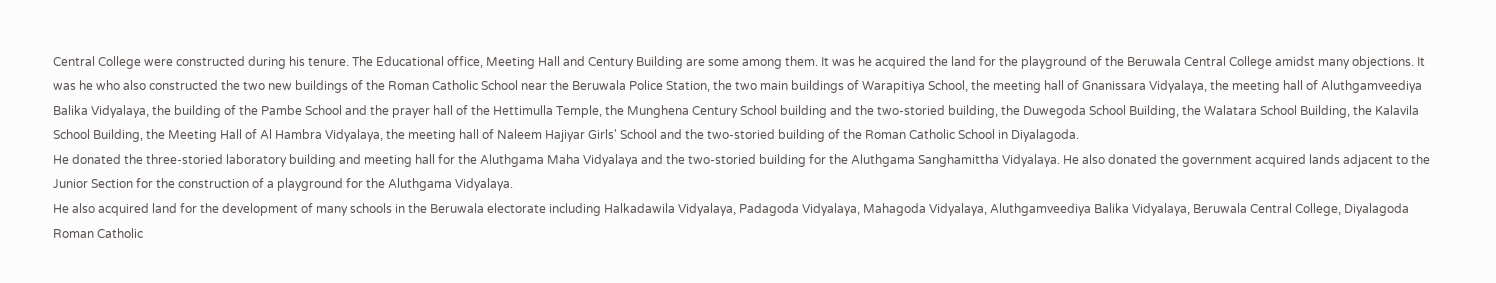Central College were constructed during his tenure. The Educational office, Meeting Hall and Century Building are some among them. It was he acquired the land for the playground of the Beruwala Central College amidst many objections. It was he who also constructed the two new buildings of the Roman Catholic School near the Beruwala Police Station, the two main buildings of Warapitiya School, the meeting hall of Gnanissara Vidyalaya, the meeting hall of Aluthgamveediya Balika Vidyalaya, the building of the Pambe School and the prayer hall of the Hettimulla Temple, the Munghena Century School building and the two-storied building, the Duwegoda School Building, the Walatara School Building, the Kalavila School Building, the Meeting Hall of Al Hambra Vidyalaya, the meeting hall of Naleem Hajiyar Girls' School and the two-storied building of the Roman Catholic School in Diyalagoda.
He donated the three-storied laboratory building and meeting hall for the Aluthgama Maha Vidyalaya and the two-storied building for the Aluthgama Sanghamittha Vidyalaya. He also donated the government acquired lands adjacent to the Junior Section for the construction of a playground for the Aluthgama Vidyalaya.
He also acquired land for the development of many schools in the Beruwala electorate including Halkadawila Vidyalaya, Padagoda Vidyalaya, Mahagoda Vidyalaya, Aluthgamveediya Balika Vidyalaya, Beruwala Central College, Diyalagoda Roman Catholic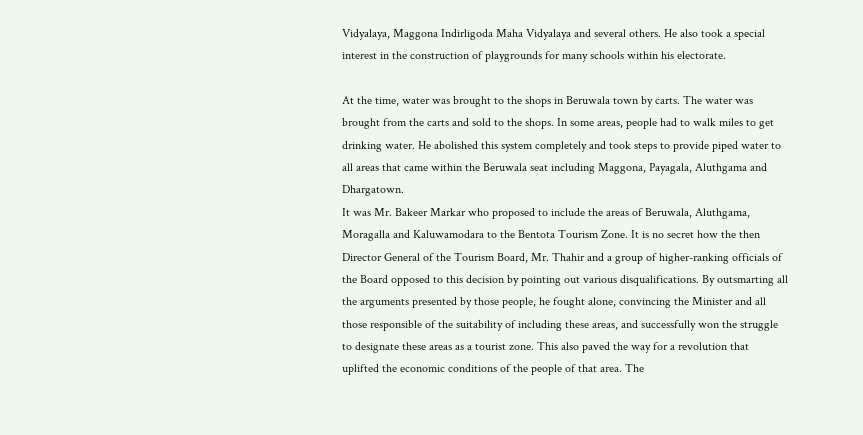Vidyalaya, Maggona Indirligoda Maha Vidyalaya and several others. He also took a special interest in the construction of playgrounds for many schools within his electorate.

At the time, water was brought to the shops in Beruwala town by carts. The water was brought from the carts and sold to the shops. In some areas, people had to walk miles to get drinking water. He abolished this system completely and took steps to provide piped water to all areas that came within the Beruwala seat including Maggona, Payagala, Aluthgama and Dhargatown.
It was Mr. Bakeer Markar who proposed to include the areas of Beruwala, Aluthgama, Moragalla and Kaluwamodara to the Bentota Tourism Zone. It is no secret how the then Director General of the Tourism Board, Mr. Thahir and a group of higher-ranking officials of the Board opposed to this decision by pointing out various disqualifications. By outsmarting all the arguments presented by those people, he fought alone, convincing the Minister and all those responsible of the suitability of including these areas, and successfully won the struggle to designate these areas as a tourist zone. This also paved the way for a revolution that uplifted the economic conditions of the people of that area. The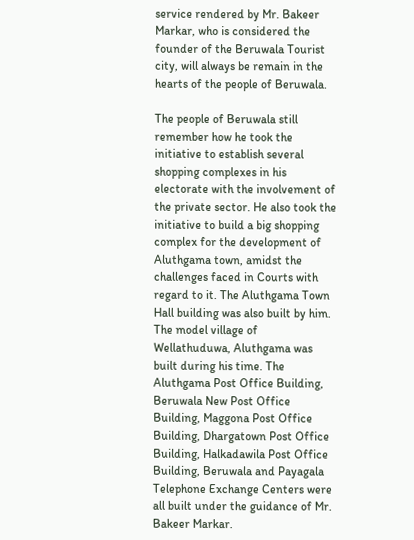service rendered by Mr. Bakeer Markar, who is considered the founder of the Beruwala Tourist city, will always be remain in the hearts of the people of Beruwala.

The people of Beruwala still remember how he took the initiative to establish several shopping complexes in his electorate with the involvement of the private sector. He also took the initiative to build a big shopping complex for the development of Aluthgama town, amidst the challenges faced in Courts with regard to it. The Aluthgama Town Hall building was also built by him. The model village of Wellathuduwa, Aluthgama was built during his time. The Aluthgama Post Office Building, Beruwala New Post Office Building, Maggona Post Office Building, Dhargatown Post Office Building, Halkadawila Post Office Building, Beruwala and Payagala Telephone Exchange Centers were all built under the guidance of Mr. Bakeer Markar.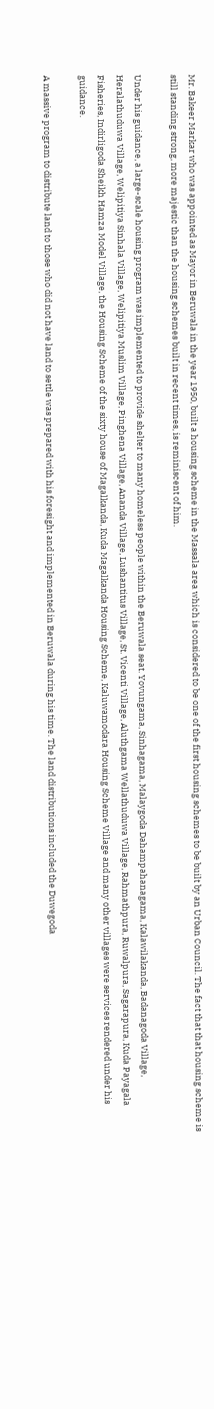Mr. Bakeer Markar who was appointed as Mayor in Beruwala in the year 1950, built a housing scheme in the Massala area which is considered to be one of the first housing schemes to be built by an Urban Council. The fact that that housing scheme is still standing strong, more majestic than the housing schemes built in recent times, is reminiscent of him.

Under his guidance, a large-scale housing program was implemented to provide shelter to many homeless people within the Beruwala seat. Yovungama, Sinhagama, Malaygoda Dahampahanagama, Kalawilakanda, Badanagoda Village, Heralathuduwa Village, Welipitiya Sinhala Village, Welipitiya Muslim Village, Pinghena Village, Ananda Village, Lushantitus Village, St. Vicenti Village, Aluthgama Wellathuduwa Village, Rahmathpura, Ruwalpura, Sagarapura, Kuda Payagala Fisheries, Indirligoda Sheikh Hamza Model Village, the Housing Scheme of the sixty house of Magalkanda, Kuda Magalkanda Housing Scheme, Kaluwamodara Housing Scheme Village and many other villages were services rendered under his guidance.

A massive program to distribute land to those who did not have land to settle was prepared with his foresight and implemented in Beruwala during his time. The land distributions included the Duwegoda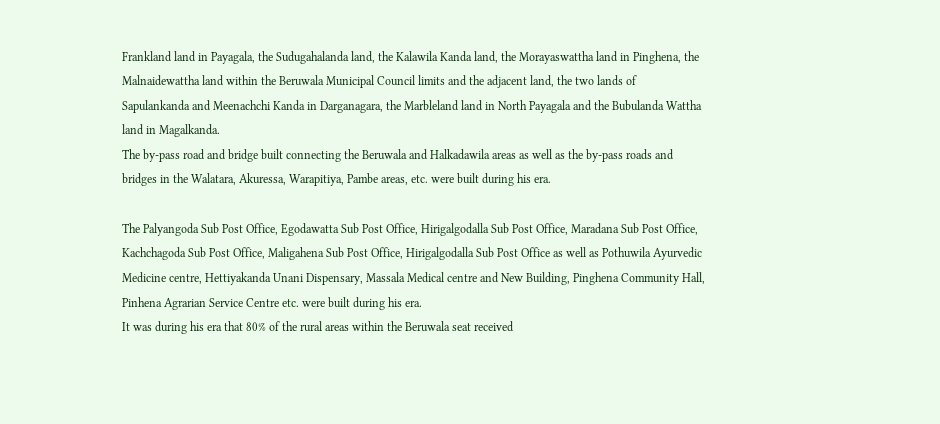Frankland land in Payagala, the Sudugahalanda land, the Kalawila Kanda land, the Morayaswattha land in Pinghena, the Malnaidewattha land within the Beruwala Municipal Council limits and the adjacent land, the two lands of Sapulankanda and Meenachchi Kanda in Darganagara, the Marbleland land in North Payagala and the Bubulanda Wattha land in Magalkanda.
The by-pass road and bridge built connecting the Beruwala and Halkadawila areas as well as the by-pass roads and bridges in the Walatara, Akuressa, Warapitiya, Pambe areas, etc. were built during his era.

The Palyangoda Sub Post Office, Egodawatta Sub Post Office, Hirigalgodalla Sub Post Office, Maradana Sub Post Office, Kachchagoda Sub Post Office, Maligahena Sub Post Office, Hirigalgodalla Sub Post Office as well as Pothuwila Ayurvedic Medicine centre, Hettiyakanda Unani Dispensary, Massala Medical centre and New Building, Pinghena Community Hall, Pinhena Agrarian Service Centre etc. were built during his era.
It was during his era that 80% of the rural areas within the Beruwala seat received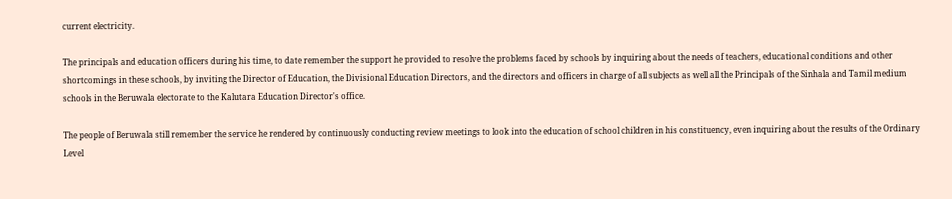current electricity.

The principals and education officers during his time, to date remember the support he provided to resolve the problems faced by schools by inquiring about the needs of teachers, educational conditions and other shortcomings in these schools, by inviting the Director of Education, the Divisional Education Directors, and the directors and officers in charge of all subjects as well all the Principals of the Sinhala and Tamil medium schools in the Beruwala electorate to the Kalutara Education Director's office.

The people of Beruwala still remember the service he rendered by continuously conducting review meetings to look into the education of school children in his constituency, even inquiring about the results of the Ordinary Level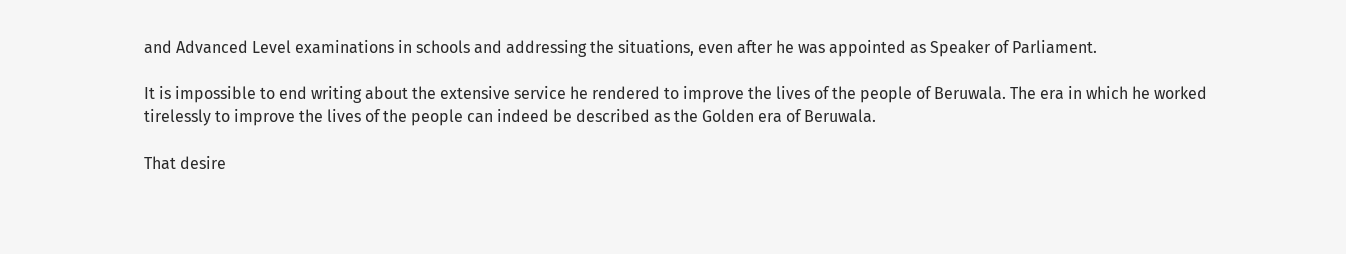and Advanced Level examinations in schools and addressing the situations, even after he was appointed as Speaker of Parliament.

It is impossible to end writing about the extensive service he rendered to improve the lives of the people of Beruwala. The era in which he worked tirelessly to improve the lives of the people can indeed be described as the Golden era of Beruwala.

That desire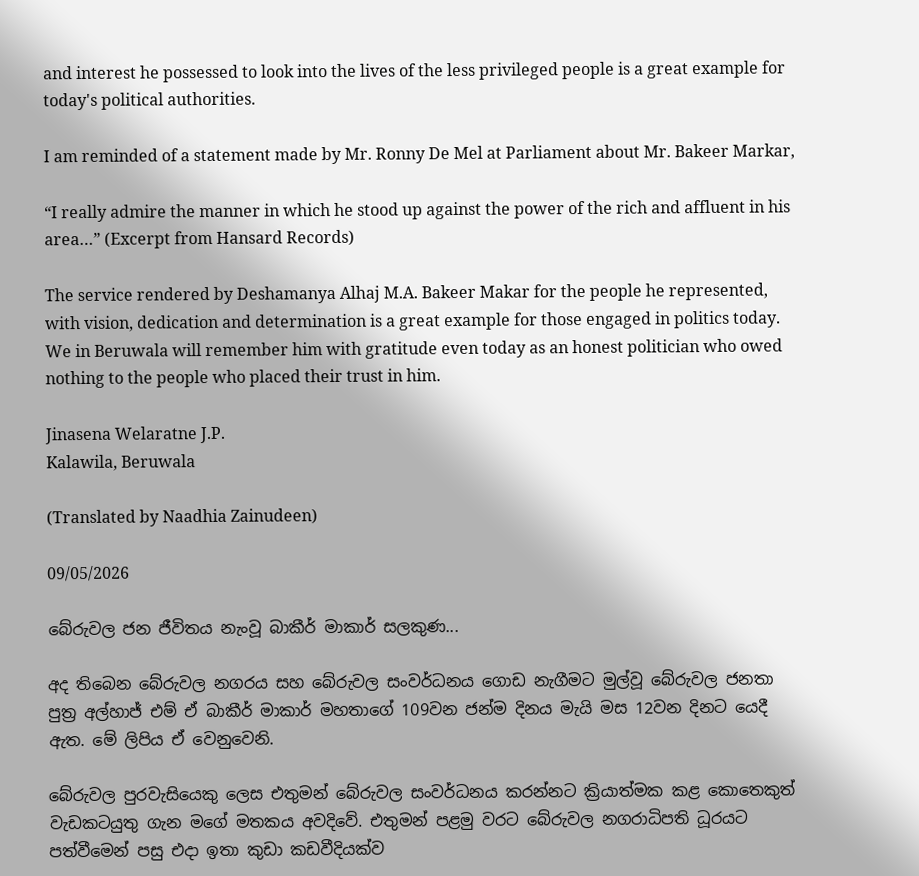and interest he possessed to look into the lives of the less privileged people is a great example for today's political authorities.

I am reminded of a statement made by Mr. Ronny De Mel at Parliament about Mr. Bakeer Markar,

“I really admire the manner in which he stood up against the power of the rich and affluent in his area…” (Excerpt from Hansard Records)

The service rendered by Deshamanya Alhaj M.A. Bakeer Makar for the people he represented, with vision, dedication and determination is a great example for those engaged in politics today. We in Beruwala will remember him with gratitude even today as an honest politician who owed nothing to the people who placed their trust in him.

Jinasena Welaratne J.P.
Kalawila, Beruwala

(Translated by Naadhia Zainudeen)

09/05/2026

බේරුවල ජන ජීවිතය නැංවූ බාකීර් මාකාර් සලකුණ...

අද තිබෙන බේරුවල නගරය සහ බේරුවල සංවර්ධනය ගොඩ නැගීමට මුල්වූ බේරුවල ජනතා පුත්‍ර‍ අල්හාජ් එම් ඒ බාකීර් මාකාර් මහතාගේ 109වන ජන්ම දිනය මැයි මස 12වන දිනට යෙදී ඇත. මේ ලිපිය ඒ වෙනුවෙනි.

බේරුවල පුරවැසියෙකු ලෙස එතුමන් බේරුවල සංවර්ධනය කරන්නට ක්‍රියාත්මක කළ කොතෙකුත් වැඩකටයුතු ගැන මගේ මතකය අවදිවේ. එතුමන් පළමු වරට බේරුවල නගරාධිපති ධූරයට පත්වීමෙන් පසු එදා ඉතා කුඩා කඩවීදියක්ව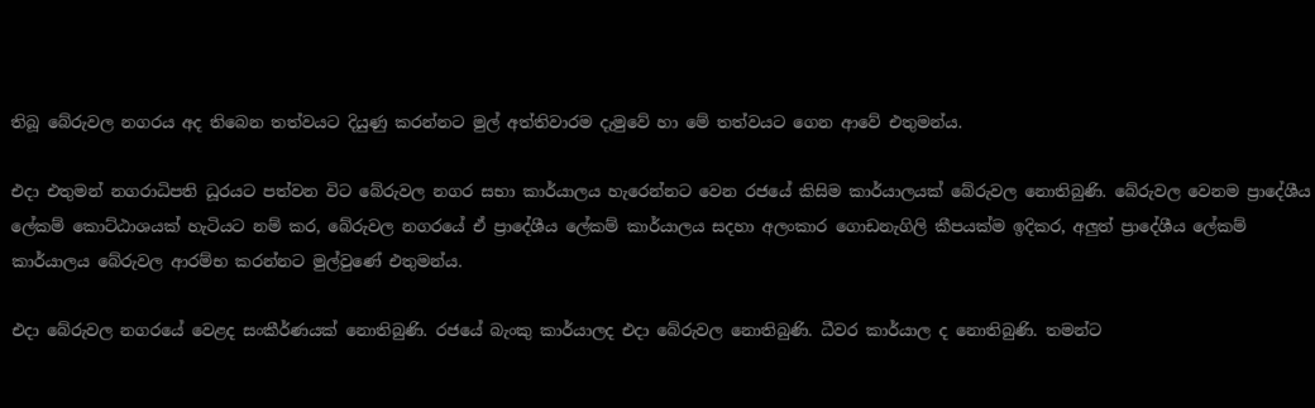තිබූ බේරුවල නගරය අද තිබෙන තත්වයට දියුණු කරන්නට මුල් අත්තිවාරම දැමුවේ හා මේ තත්වයට ගෙන ආවේ එතුමන්ය.

එදා එතුමන් නගරාධිපති ධූරයට පත්වන විට බේරුවල නගර සභා කාර්යාලය හැරෙන්නට වෙන රජයේ කිසිම කාර්යාලයක් බේරුවල නොතිබුණි. බේරුවල වෙනම ප්‍රාදේශීය ලේකම් කොට්ඨාශයක් හැටියට නම් කර, බේරුවල නගරයේ ඒ ප්‍රාදේශීය ලේකම් කාර්යාලය සදහා අලංකාර ගොඩනැගිලි කීපයක්ම ඉදිකර, අලුත් ප්‍රාදේශීය ලේකම් කාර්යාලය බේරුවල ආරම්භ කරන්නට මුල්වුණේ එතුමන්ය.

එදා බේරුවල නගරයේ වෙළද සංකීර්ණයක් නොතිබුණි. රජයේ බැංකු කාර්යාලද එදා බේරුවල නොතිබුණි. ධීවර කාර්යාල ද නොතිබුණි. තමන්ට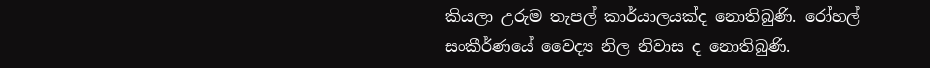කියලා උරුම තැපල් කාර්යාලයක්ද නොතිබුණි. රෝහල් සංකීර්ණයේ වෛද්‍ය නිල නිවාස ද නොතිබුණි.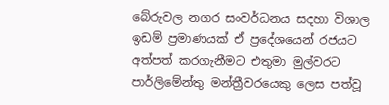බේරුවල නගර සංවර්ධනය සදහා විශාල ඉඩම් ප්‍ර‍මාණයක් ඒ ප්‍රදේශයෙන් රජයට අත්පත් කරගැනීමට එතුමා මුල්වරට පාර්ලිමේන්තු මන්ත්‍රීවරයෙකු ලෙස පත්වූ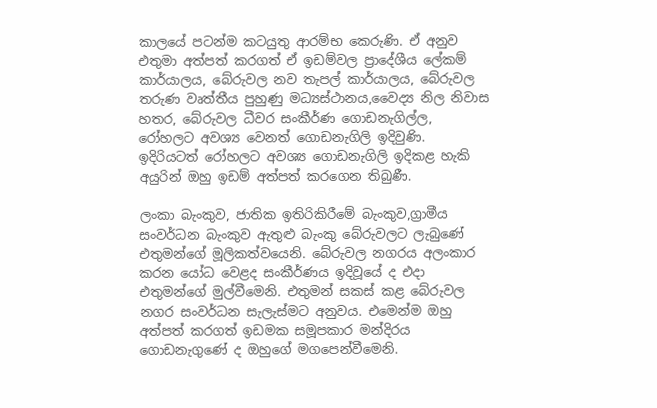කාලයේ පටන්ම කටයුතු ආරම්භ කෙරුණි. ඒ අනුව එතුමා අත්පත් කරගත් ඒ ඉඩම්වල ප්‍රාදේශීය ලේකම් කාර්යාලය, බේරුවල නව තැපල් කාර්යාලය, බේරුවල තරුණ වෘත්තීය පුහුණු මධ්‍යස්ථානය,වෛද්‍ය නිල නිවාස හතර, බේරුවල ධීවර සංකීර්ණ ගොඩනැගිල්ල, රෝහලට අවශ්‍ය වෙනත් ගොඩනැගිලි ඉදිවුණි. ඉදිරියටත් රෝහලට අවශ්‍ය ගොඩනැගිලි ඉදිකළ හැකි අයුරින් ඔහු ඉඩම් අත්පත් කරගෙන තිබුණී.

ලංකා බැංකුව, ජාතික ඉතිරිකිරීමේ බැංකුව,ග්‍රාමීය සංවර්ධන බැංකුව ඇතුළු බැංකු බේරුවලට ලැබුණේ එතුමන්ගේ මූලිකත්වයෙනි. බේරුවල නගරය අලංකාර කරන යෝධ වෙළද සංකීර්ණය ඉදිවූයේ ද එදා එතුමන්ගේ මුල්වීමෙනි. එතුමන් සකස් කළ බේරුවල නගර සංවර්ධන සැලැස්මට අනුවය. එමෙන්ම ඔහු අත්පත් කරගත් ඉඩමක සමූපකාර මන්දිරය ගොඩනැගුණේ ද ඔහුගේ මගපෙන්වීමෙනි.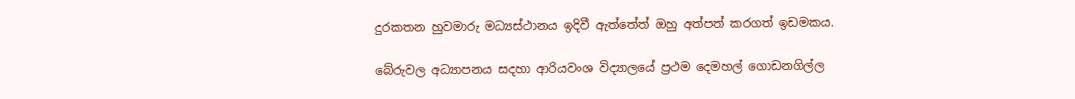දුරකතන හුවමාරු මධ්‍යස්ථානය ඉදිවී ඇත්තේත් ඔහු අත්පත් කරගත් ඉඩමකය.

බේරුවල අධ්‍යාපනය සදහා ආරියවංශ විද්‍යාලයේ ප්‍රථම දෙමහල් ගොඩනගිල්ල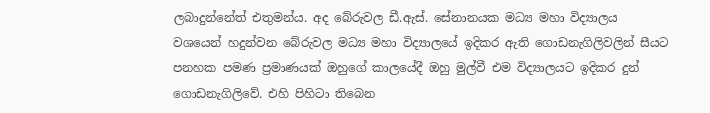ලබාදුන්නේත් එතුමන්ය. අද බේරුවල ඩී.ඇස්. සේනානයක මධ්‍ය මහා විද්‍යාලය වශයෙන් හදුන්වන බේරුවල මධ්‍ය මහා විද්‍යාලයේ ඉදිකර ඇති ගොඩනැගිලිවලින් සීයට පනහක පමණ ප්‍ර‍මාණයක් ඔහුගේ කාලයේදී ඔහු මුල්වී එම විද්‍යාලයට ඉදිකර දුන් ගොඩනැගිලිවේ. එහි පිහිටා තිබෙන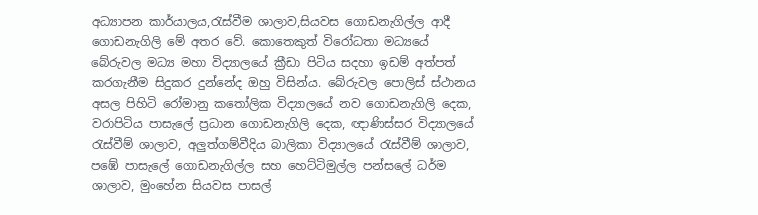අධ්‍යාපන කාර්යාලය,රැස්වීම ශාලාව,සියවස ගොඩනැගිල්ල ආදී ගොඩනැගිලි මේ අතර වේ. කොතෙකුත් විරෝධතා මධ්‍යයේ බේරුවල මධ්‍ය මහා විද්‍යාලයේ ක්‍රීඩා පිටිය සදහා ඉඩම් අත්පත් කරගැනීම සිදුකර දුන්නේද ඔහු විසින්ය. බේරුවල පොලිස් ස්ථානය අසල පිහිටි රෝමානු කතෝලික විද්‍යාලයේ නව ගොඩනැගිලි දෙක, වරාපිටිය පාසැලේ ප්‍ර‍ධාන ගොඩනැගිලි දෙක, ඥාණිස්සර විද්‍යාලයේ රැස්වීම් ශාලාව, අලුත්ගම්වීදිය බාලිකා විද්‍යාලයේ රැස්වීම් ශාලාව, පඹේ පාසැලේ ගොඩනැගිල්ල සහ හෙට්ටිමුල්ල පන්සලේ ධර්ම ශාලාව, මුංහේන සියවස පාසල්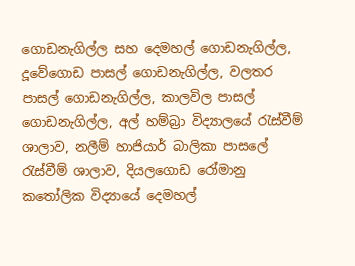ගොඩනැගිල්ල සහ දෙමහල් ගොඩනැගිල්ල, දූවේගොඩ පාසල් ගොඩනැගිල්ල, වලතර පාසල් ගොඩනැගිල්ල, කාලවිල පාසල් ගොඩනැගිල්ල, අල් හම්බ්‍රා විද්‍යාලයේ රැස්වීම් ශාලාව, නලීම් හාජියාර් බාලිකා පාසලේ රැස්වීම් ශාලාව, දියලගොඩ රෝමානු කතෝලික විද්‍යායේ දෙමහල්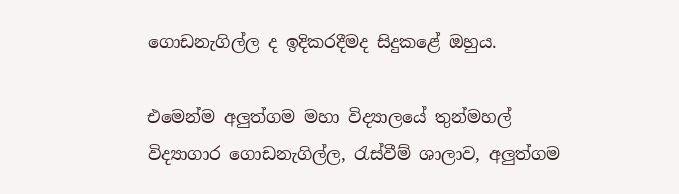ගොඩනැගිල්ල ද ඉදිකරදීමද සිදුකළේ ඔහුය.

එමෙන්ම අලුත්ගම මහා විද්‍යාලයේ තුන්මහල් විද්‍යාගාර ගොඩනැගිල්ල, රැස්වීම් ශාලාව, අලුත්ගම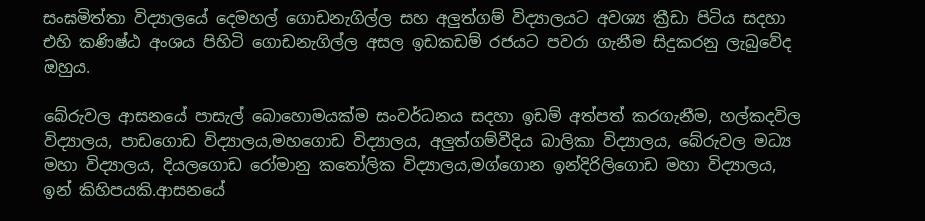සංඝමිත්තා විද්‍යාලයේ දෙමහල් ගොඩනැගිල්ල සහ අලුත්ගම් විද්‍යාලයට අවශ්‍ය ක්‍රීඩා පිටිය සදහා එහි කණිෂ්ඨ අංශය පිහිටි ගොඩනැගිල්ල අසල ඉඩකඩම් රජයට පවරා ගැනීම සිදුකරනු ලැබුවේද ඔහුය.

බේරුවල ආසනයේ පාසැල් බොහොමයක්ම සංවර්ධනය සදහා ඉඩම් අත්පත් කරගැනීම, හල්කදවිල විද්‍යාලය, පාඩගොඩ විද්‍යාලය,මහගොඩ විද්‍යාලය, අලුත්ගම්වීදිය බාලිකා විද්‍යාලය, බේරුවල මධ්‍ය මහා විද්‍යාලය, දියලගොඩ රෝමානු කතෝලික විද්‍යාලය,මග්ගොන ඉන්දිරිලිගොඩ මහා විද්‍යාලය, ඉන් කිහිපයකි.ආසනයේ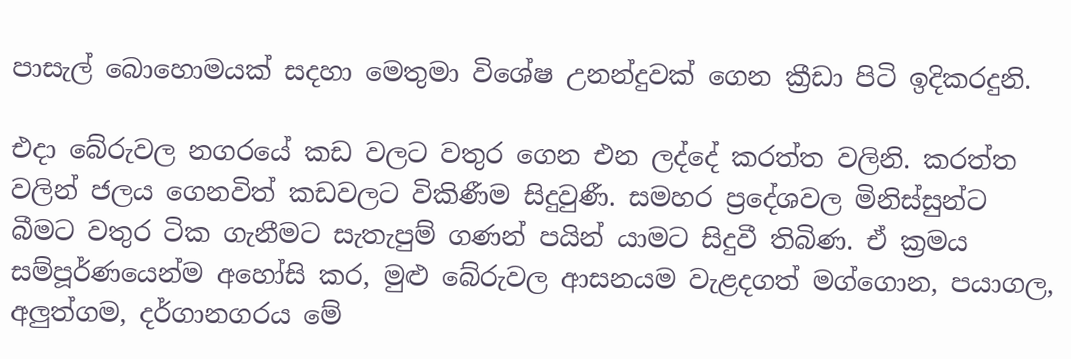පාසැල් බොහොමයක් සදහා මෙතුමා විශේෂ උනන්දුවක් ගෙන ක්‍රීඩා පිටි ඉදිකරදුනි.

එදා බේරුවල නගරයේ කඩ වලට වතුර ගෙන එන ලද්දේ කරත්ත වලිනි. කරත්ත වලින් ජලය ගෙනවිත් කඩවලට විකිණීම සිදුවුණී. සමහර ප්‍රදේශවල මිනිස්සුන්ට බීමට වතුර ටික ගැනීමට සැතැපුම් ගණන් පයින් යාමට සිදුවී තිබිණ. ඒ ක්‍ර‍මය සම්පූර්ණයෙන්ම අහෝසි කර, මුළු බේරුවල ආසනයම වැළදගත් මග්ගොන, පයාගල, අලුත්ගම, දර්ගානගරය මේ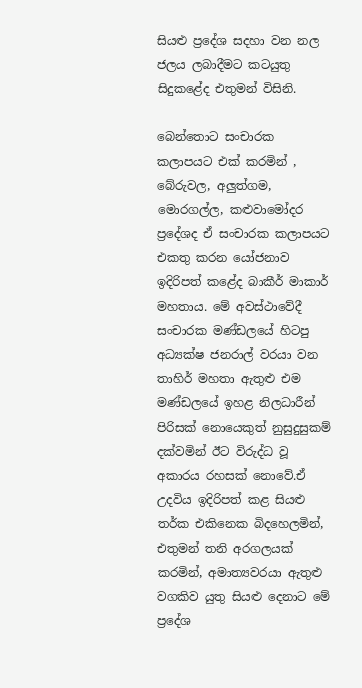සියළු ප්‍රදේශ සදහා වන නල ජලය ලබාදීමට කටයුතු සිදුකළේද එතුමන් විසිනි.

බෙන්තොට සංචාරක කලාපයට එක් කරමින් , බේරුවල, අලුත්ගම, මොරගල්ල, කළුවාමෝදර ප්‍රදේශද ඒ සංචාරක කලාපයට එකතු කරන යෝජනාව ඉදිරිපත් කළේද බාකීර් මාකාර් මහතාය. මේ අවස්ථාවේදී සංචාරක මණ්ඩලයේ හිටපු අධ්‍යක්ෂ ජනරාල් වරයා වන තාහිර් මහතා ඇතුළු එම මණ්ඩලයේ ඉහළ නිලධාරීන් පිරිසක් නොයෙකුත් නුසුදුසුකම් දක්වමින් ඊට විරුද්ධ වූ අකාරය රහසක් නොවේ.ඒ උදවිය ඉදිරිපත් කළ සියළු තර්ක එකිනෙක බිදහෙලමින්, එතුමන් තනි අරගලයක් කරමින්, අමාත්‍යවරයා ඇතුළු වගකිව යුතු සියළු දෙනාට මේ ප්‍රදේශ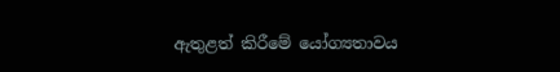ඇතුළත් කිරීමේ යෝග්‍යතාවය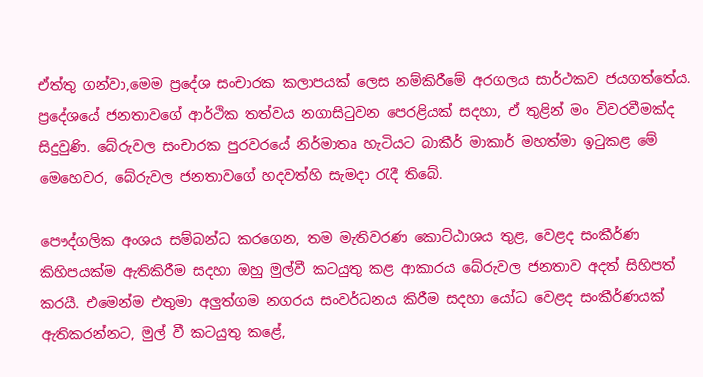ඒත්තු ගන්වා,මෙම ප්‍රදේශ සංචාරක කලාපයක් ලෙස නම්කිරීමේ අරගලය සාර්ථකව ජයගත්තේය. ප්‍රදේශයේ ජනතාවගේ ආර්ථික තත්වය නගාසිටුවන පෙරළියක් සදහා, ඒ තුළින් මං විවරවීමක්ද සිදුවුණි. බේරුවල සංචාරක පුරවරයේ නිර්මාතෘ හැටියට බාකීර් මාකාර් මහත්මා ඉටුකළ මේ මෙහෙවර, බේරුවල ජනතාවගේ හදවත්හි සැමදා රැදී තිබේ.

පෞද්ගලික අංශය සම්බන්ධ කරගෙන, තම මැතිවරණ කොට්ඨාශය තුළ, වෙළද සංකීර්ණ කිහිපයක්ම ඇතිකිරීම සදහා ඔහු මුල්වී කටයුතු කළ ආකාරය බේරුවල ජනතාව අදත් සිහිපත් කරයී. එමෙන්ම එතුමා අලුත්ගම නගරය සංවර්ධනය කිරීම සදහා යෝධ වෙළද සංකීර්ණයක් ඇතිකරන්නට, මුල් වී කටයුතු කළේ,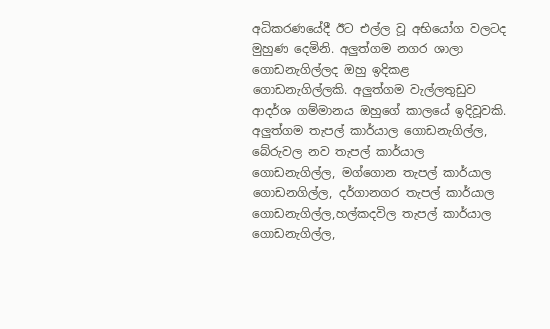අධිකරණයේදී ඊට එල්ල වූ අභියෝග වලටද මුහුණ දෙමිනි. අලුත්ගම නගර ශාලා ගොඩනැගිල්ලද ඔහු ඉදිකළ ගොඩනැගිල්ලකි. අලුත්ගම වැල්ලතුඩුව ආදර්ශ ගම්මානය ඔහුගේ කාලයේ ඉදිවූවකි. අලුත්ගම තැපල් කාර්යාල ගොඩනැගිල්ල, බේරුවල නව තැපල් කාර්යාල ගොඩනැගිල්ල, මග්ගොන තැපල් කාර්යාල ගොඩනගිල්ල, දර්ගානගර තැපල් කාර්යාල ගොඩනැගිල්ල,හල්කදවිල තැපල් කාර්යාල ගොඩනැගිල්ල,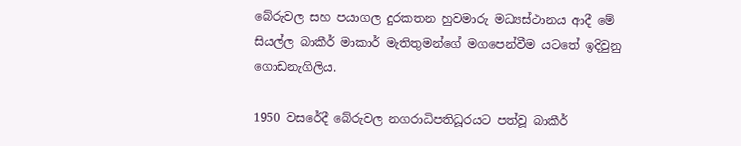බේරුවල සහ පයාගල දුරකතන හුවමාරු මධ්‍යස්ථානය ආදී මේ සියල්ල බාකීර් මාකාර් මැතිතුමන්ගේ මගපෙන්වීම යටතේ ඉදිවුනු ගොඩනැගිලිය.

1950 වසරේදී බේරුවල නගරාධිපතිධූරයට පත්වූ බාකීර්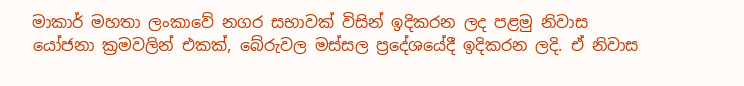මාකාර් මහතා ලංකාවේ නගර සභාවක් විසින් ඉදිකරන ලද පළමු නිවාස යෝජනා ක්‍ර‍මවලින් එකක්, බේරුවල මස්සල ප්‍රදේශයේදී ඉදිකරන ලදි. ඒ නිවාස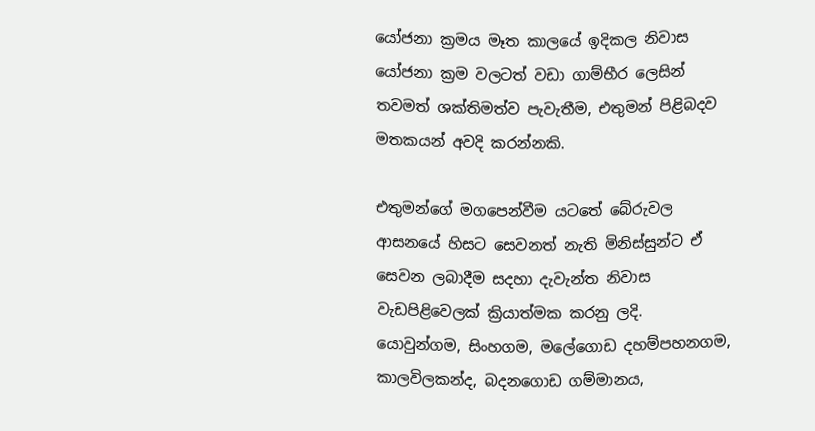යෝජනා ක්‍ර‍මය මෑත කාලයේ ඉදිකල නිවාස යෝජනා ක්‍ර‍ම වලටත් වඩා ගාම්භීර ලෙසින් තවමත් ශක්තිමත්ව පැවැතීම, එතුමන් පිළිබදව මතකයන් අවදි කරන්නකි.

එතුමන්ගේ මගපෙන්වීම යටතේ බේරුවල ආසනයේ හිසට සෙවනත් නැති මිනිස්සුන්ට ඒ සෙවන ලබාදීම සදහා දැවැන්ත නිවාස වැඩපිළිවෙලක් ක්‍රියාත්මක කරනු ලදි. යොවුන්ගම, සිංහගම, මලේගොඩ දහම්පහනගම, කාලවිලකන්ද, බදනගොඩ ගම්මානය,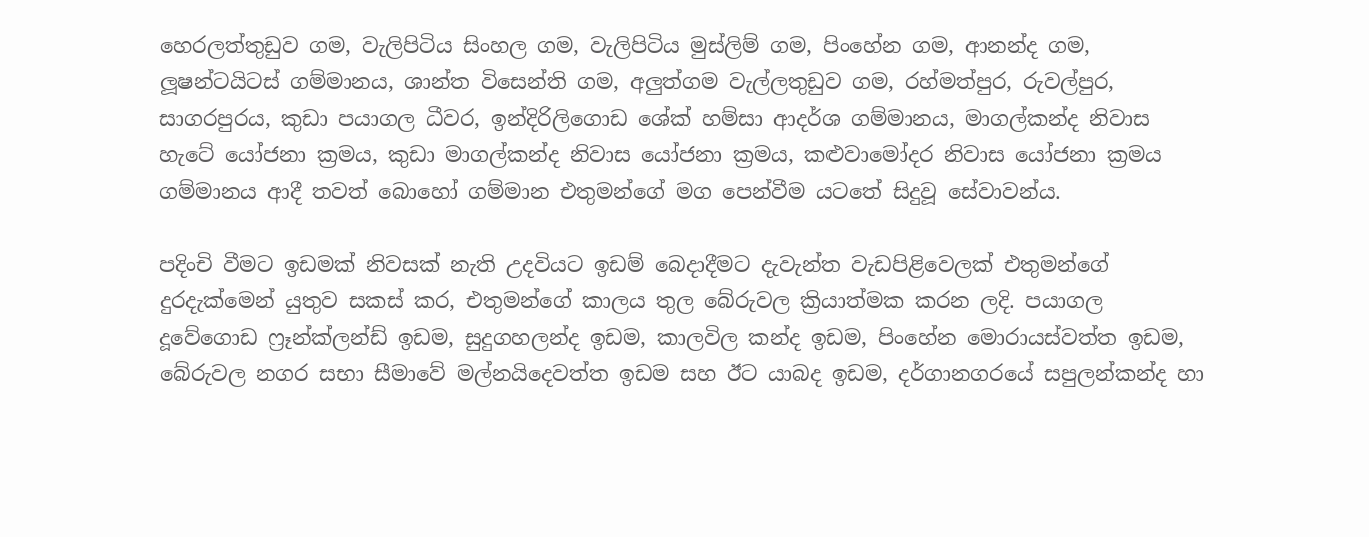හෙරලත්තුඩුව ගම, වැලිපිටිය සිංහල ගම, වැලිපිටිය මුස්ලිම් ගම, පිංහේන ගම, ආනන්ද ගම, ලූෂන්ටයිටස් ගම්මානය, ශාන්ත විසෙන්ති ගම, අලුත්ගම වැල්ලතුඩුව ගම, රහ්මත්පුර, රුවල්පුර, සාගරපුරය, කුඩා පයාගල ධීවර, ඉන්දිරිලිගොඩ ශේක් හම්සා ආදර්ශ ගම්මානය, මාගල්කන්ද නිවාස හැටේ යෝජනා ක්‍ර‍මය, කුඩා මාගල්කන්ද නිවාස යෝජනා ක්‍ර‍මය, කළුවාමෝදර නිවාස යෝජනා ක්‍ර‍මය ගම්මානය ආදී තවත් බොහෝ ගම්මාන එතුමන්ගේ මග පෙන්වීම යටතේ සිදුවූ සේවාවන්ය.

පදිංචි වීමට ඉඩමක් නිවසක් නැති උදවියට ඉඩම් බෙදාදීමට දැවැන්ත වැඩපිළිවෙලක් එතුමන්ගේ දුරදැක්මෙන් යුතුව සකස් කර, එතුමන්ගේ කාලය තුල බේරුවල ක්‍රියාත්මක කරන ලදි. පයාගල දූවේගොඩ ෆ්‍රෑන්ක්ලන්ඩ් ඉඩම, සුදුගහලන්ද ඉඩම, කාලවිල කන්ද ඉඩම, පිංහේන මොරායස්වත්ත ඉඩම, බේරුවල නගර සභා සීමාවේ මල්නයිදෙවත්ත ඉඩම සහ ඊට යාබද ඉඩම, දර්ගානගරයේ සපුලන්කන්ද හා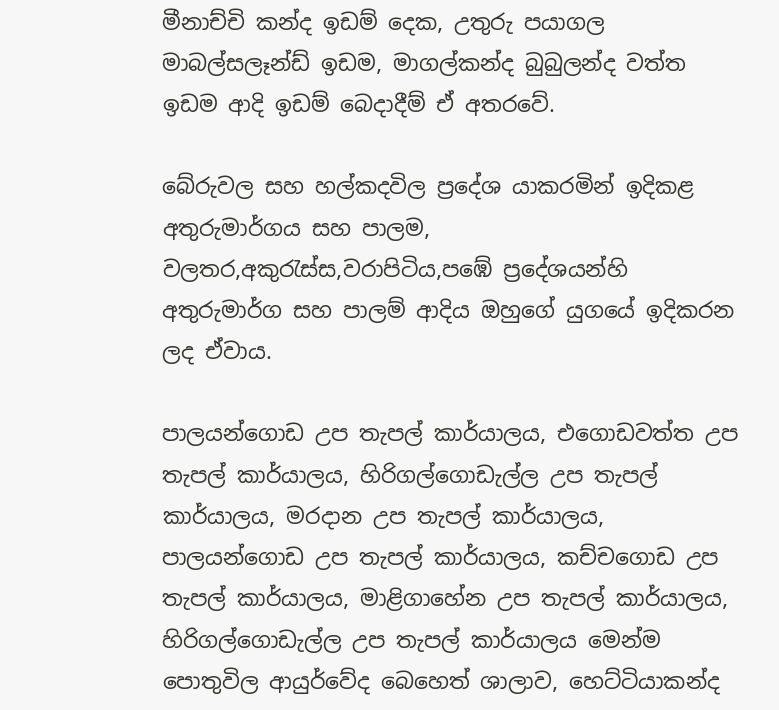මීනාච්චි කන්ද ඉඩම් දෙක, උතුරු පයාගල මාබල්සලෑන්ඩ් ඉඩම, මාගල්කන්ද බුබුලන්ද වත්ත ඉඩම ආදි ඉඩම් බෙදාදීම් ඒ අතරවේ.

බේරුවල සහ හල්කදවිල ප්‍රදේශ යාකරමින් ඉදිකළ අතුරුමාර්ගය සහ පාලම, වලතර,අකුරැස්ස,වරාපිටිය,පඹේ ප්‍රදේශයන්හි අතුරුමාර්ග සහ පාලම් ආදිය ඔහුගේ යුගයේ ඉදිකරන ලද ඒවාය.

පාලයන්ගොඩ උප තැපල් කාර්යාලය, එගොඩවත්ත උප තැපල් කාර්යාලය, හිරිගල්ගොඩැල්ල උප තැපල් කාර්යාලය, මරදාන උප තැපල් කාර්යාලය, පාලයන්ගොඩ උප තැපල් කාර්යාලය, කච්චගොඩ උප තැපල් කාර්යාලය, මාළිගාහේන උප තැපල් කාර්යාලය, හිරිගල්ගොඩැල්ල උප තැපල් කාර්යාලය මෙන්ම පොතුවිල ආයුර්වේද බෙහෙත් ශාලාව, හෙට්ටියාකන්ද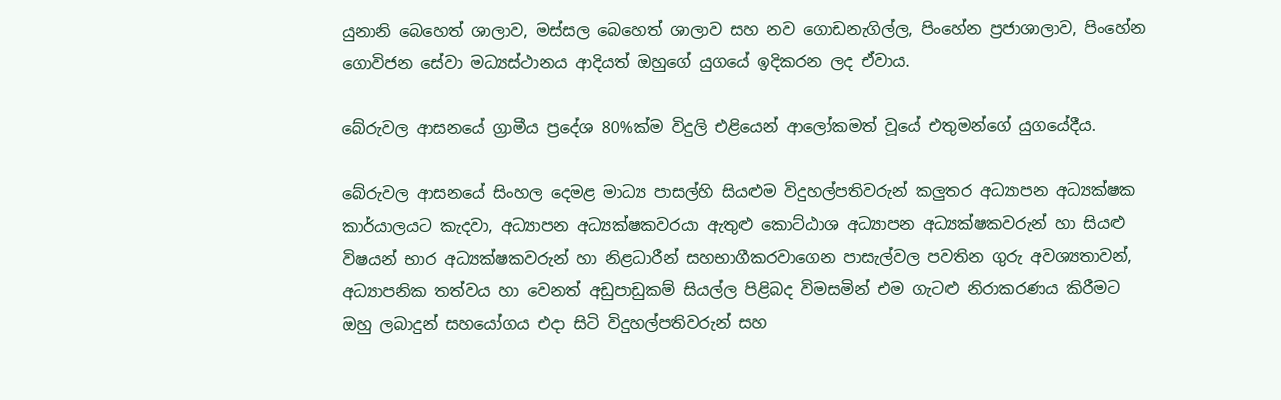යුනානි බෙහෙත් ශාලාව, මස්සල බෙහෙත් ශාලාව සහ නව ගොඩනැගිල්ල, පිංහේන ප්‍ර‍ජාශාලාව, පිංහේන ගොවිජන සේවා මධ්‍යස්ථානය ආදියත් ඔහුගේ යුගයේ ඉදිකරන ලද ඒවාය.

බේරුවල ආසනයේ ග්‍රාමීය ප්‍රදේශ 80%ක්ම විදුලි එළියෙන් ආලෝකමත් වූයේ එතුමන්ගේ යුගයේදීය.

බේරුවල ආසනයේ සිංහල දෙමළ මාධ්‍ය පාසල්හි සියළුම විදුහල්පතිවරුන් කලුතර අධ්‍යාපන අධ්‍යක්ෂක කාර්යාලයට කැදවා, අධ්‍යාපන අධ්‍යක්ෂකවරයා ඇතුළු කොට්ඨාශ අධ්‍යාපන අධ්‍යක්ෂකවරුන් හා සියළු විෂයන් භාර අධ්‍යක්ෂකවරුන් හා නිළධාරීන් සහභාගීකරවාගෙන පාසැල්වල පවතින ගුරු අවශ්‍යතාවන්, අධ්‍යාපනික තත්වය හා වෙනත් අඩුපාඩුකම් සියල්ල පිළිබද විමසමින් එම ගැටළු නිරාකරණය කිරීමට ඔහු ලබාදුන් සහයෝගය එදා සිටි විදුහල්පතිවරුන් සහ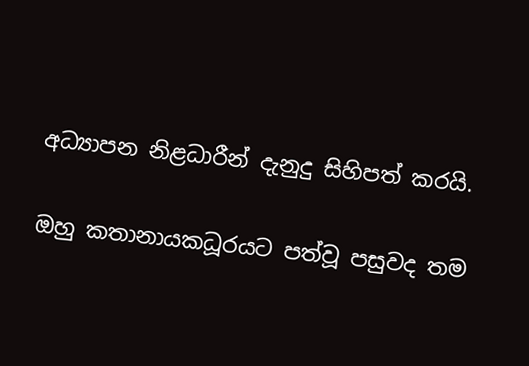අධ්‍යාපන නිළධාරීන් දැනුදු සිහිපත් කරයි.

ඔහු කතානායකධූරයට පත්වූ පසුවද තම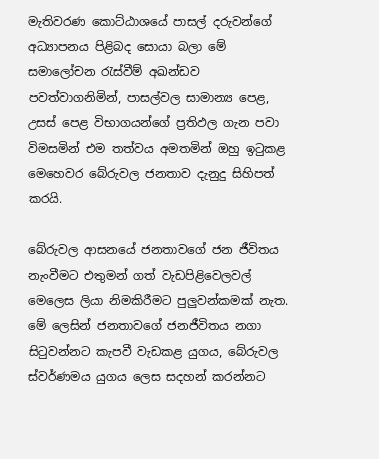මැතිවරණ කොට්ඨාශයේ පාසල් දරුවන්ගේ අධ්‍යාපනය පිළිබද සොයා බලා මේ සමාලෝචන රැස්වීම් අඛන්ඩව පවත්වාගනිමින්, පාසල්වල සාමාන්‍ය පෙළ, උසස් පෙළ විභාගයන්ගේ ප්‍ර‍තිඵල ගැන පවා විමසමින් එම තත්වය අමතමින් ඔහු ඉටුකළ මෙහෙවර බේරුවල ජනතාව දැනුදු සිහිපත් කරයි.

බේරුවල ආසනයේ ජනතාවගේ ජන ජීවිතය නැංවීමට එතුමන් ගත් වැඩපිළිවෙලවල් මෙලෙස ලියා නිමකිරීමට පුලුවන්කමක් නැත. මේ ලෙසින් ජනතාවගේ ජනජීවිතය නගා සිටුවන්නට කැපවී වැඩකළ යුගය, බේරුවල ස්වර්ණමය යුගය ලෙස සදහන් කරන්නට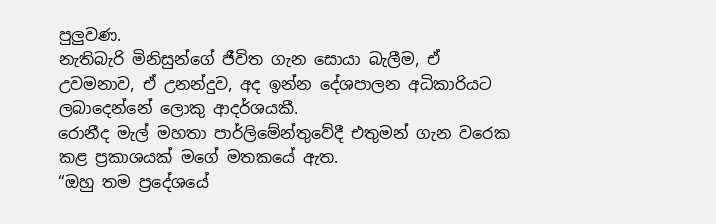පුලුවණ.
නැතිබැරි මිනිසුන්ගේ ජීවිත ගැන සොයා බැලීම, ඒ උවමනාව, ඒ උනන්දුව, අද ඉන්න දේශපාලන අධිකාරියට ලබාදෙන්නේ ලොකු ආදර්ශයකී.
රොනීද මැල් මහතා පාර්ලිමේන්තුවේදී එතුමන් ගැන වරෙක කළ ප්‍ර‍කාශයක් මගේ මතකයේ ඇත.
“ඔහු තම ප්‍රදේශයේ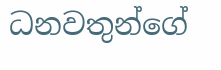ධනවතුන්ගේ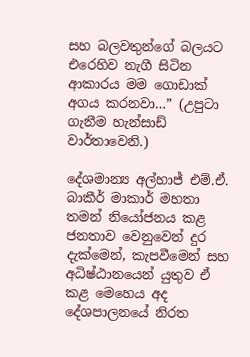සහ බලවතුන්ගේ බලයට එරෙහිව නැගී සිටින ආකාරය මම ගොඩාක් අගය කරනවා…” (උපුටා ගැනීම හැන්සාඩ් වාර්තාවෙනි.)

දේශමාන්‍ය අල්හාජ් එම්.ඒ. බාකීර් මාකාර් මහතා තමන් නියෝජනය කළ ජනතාව වෙනුවෙන් දුර දැක්මෙන්, කැපවීමෙන් සහ අධිෂ්ඨානයෙන් යුතුව ඒ කළ මෙහෙය අද දේශපාලනයේ නිරත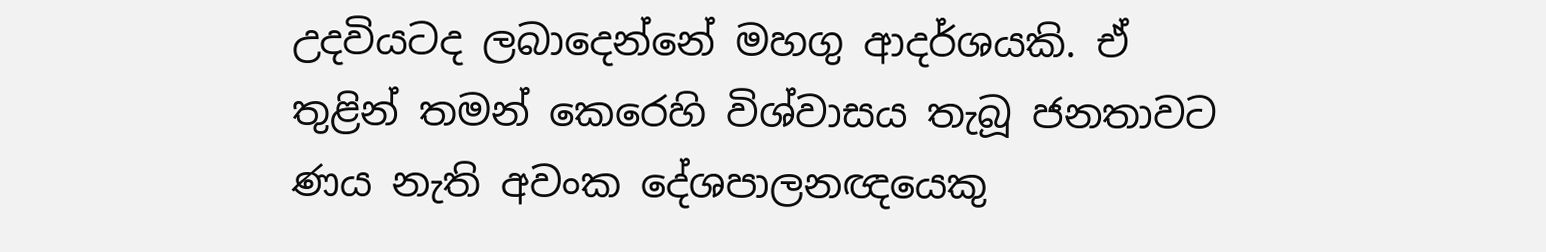උදවියටද ලබාදෙන්නේ මහගු ආදර්ශයකි. ඒ තුළින් තමන් කෙරෙහි විශ්වාසය තැබූ ජනතාවට ණය නැති අවංක දේශපාලනඥයෙකු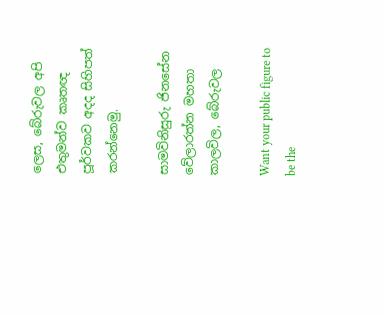ලෙස, බේරුවල අපි එතුමන්ව කෘතඥ පූර්වකව අදද සිහිපත් කරන්නෙමු.

සාමවිනිසුරු ජිනසේන වේලාරත්න මහතා
කාලවිල, බේරුවල

Want your public figure to be the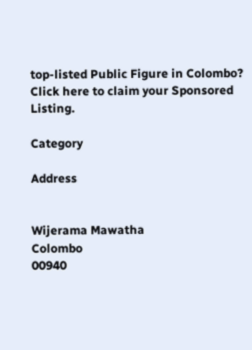top-listed Public Figure in Colombo?
Click here to claim your Sponsored Listing.

Category

Address


Wijerama Mawatha
Colombo
00940